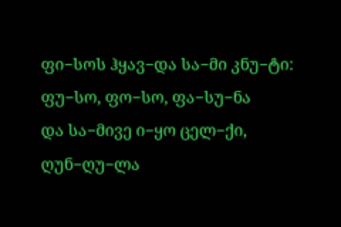ფი−სოს ჰყავ−და სა−მი კნუ−ტი:
ფუ−სო, ფო−სო, ფა−სუ−ნა
და სა−მივე ი−ყო ცელ−ქი,
ღუნ−ღუ−ლა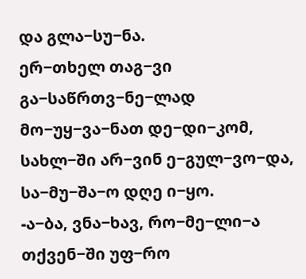და გლა−სუ−ნა.
ერ−თხელ თაგ−ვი გა−საწრთვ−ნე−ლად
მო−უყ−ვა−ნათ დე−დი−კომ,
სახლ−ში არ−ვინ ე−გულ−ვო−და,
სა−მუ−შა−ო დღე ი−ყო.
-ა−ბა, ვნა−ხავ, რო−მე−ლი−ა
თქვენ−ში უფ−რო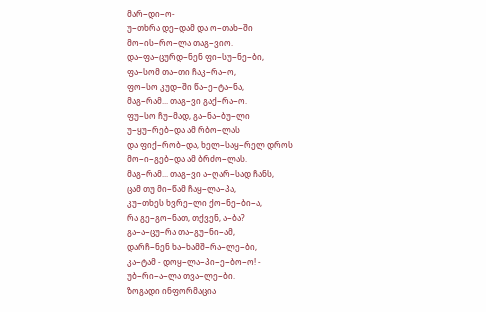მარ−დი−ო-
უ−თხრა დე−დამ და ო−თახ−ში
მო−ის−რო−ლა თაგ−ვიო.
და−ფა−ცურდ−ნენ ფი−სუ−ნე−ბი,
ფა−სომ თა−თი ჩაკ−რა−ო,
ფო−სო კუდ−ში წა−ე−ტა−ნა,
მაგ−რამ... თაგ−ვი გაქ−რა−ო.
ფუ−სო ჩუ−მად, გა−ნა−ბუ−ლი
უ−ყუ−რებ−და ამ რბო−ლას
და ფიქ−რობ−და, ხელ−საყ−რელ დროს
მო−ი−გებ−და ამ ბრძო−ლას.
მაგ−რამ... თაგ−ვი ა−ღარ−სად ჩანს,
ცამ თუ მი−წამ ჩაყ−ლა−პა,
კუ−თხეს ხვრე−ლი ქო−ნე−ბი−ა,
რა გე−გო−ნათ, თქვენ, ა−ბა?
გა−ა−ცუ−რა თა−გუ−ნი−ამ,
დარჩ−ნენ ხა−ხამშ−რა−ლე−ბი,
კა−ტამ - დოყ−ლა−პი−ე−ბო−ო! -
უბ−რი−ა−ლა თვა−ლე−ბი.
ზოგადი ინფორმაცია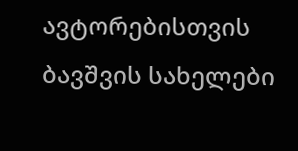ავტორებისთვის
ბავშვის სახელები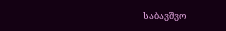საბავშვო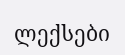ლექსები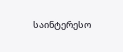საინტერესო